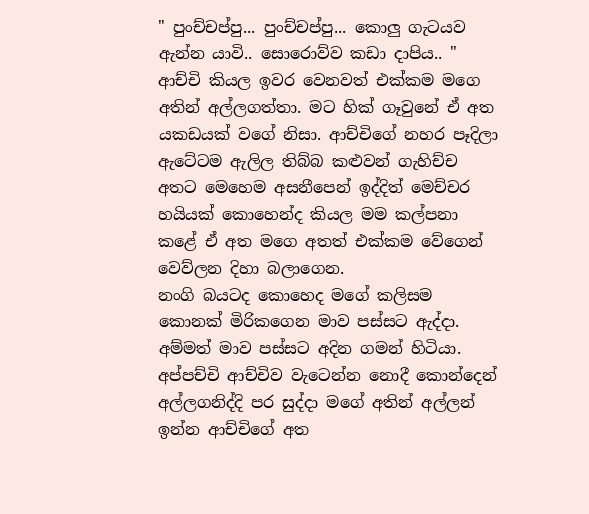" පුංච්චප්පු... පුංච්චප්පු... කොලු ගැටයව ඇන්න යාවි.. සොරොව්ව කඩා දාපිය.. "
ආච්චි කියල ඉවර වෙනවත් එක්කම මගෙ අතින් අල්ලගත්තා. මට හික් ගෑවුනේ ඒ අත යකඩයක් වගේ නිසා. ආච්චිගේ නහර පෑදිලා ඇටේටම ඇලිල තිබ්බ කළුවන් ගැහිච්ච අතට මෙහෙම අසනීපෙන් ඉද්දිත් මෙච්චර හයියක් කොහෙන්ද කියල මම කල්පනා කළේ ඒ අත මගෙ අතත් එක්කම වේගෙන් වෙව්ලන දිහා බලාගෙන.
නංගි බයටද කොහෙද මගේ කලිසම කොනක් මිරිකගෙන මාව පස්සට ඇද්දා. අම්මත් මාව පස්සට අදින ගමන් හිටියා.
අප්පච්චි ආච්චිව වැටෙන්න නොදී කොන්දෙන් අල්ලගනිද්දි පර සුද්දා මගේ අතින් අල්ලන් ඉන්න ආච්චිගේ අත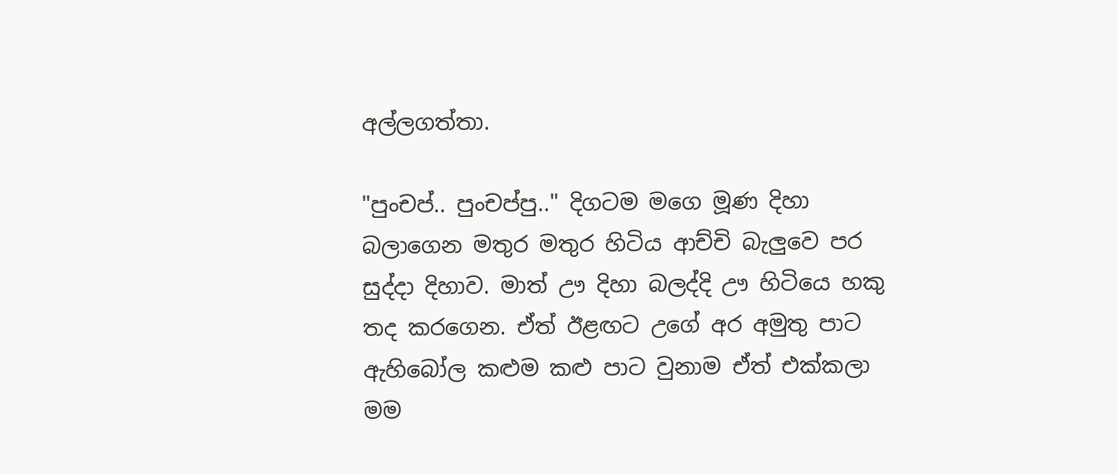අල්ලගත්තා.

"පුංචප්.. පුංචප්පු.." දිගටම මගෙ මූණ දිහා බලාගෙන මතුර මතුර හිටිය ආච්චි බැලුවෙ පර සුද්දා දිහාව. මාත් ඌ දිහා බලද්දි ඌ හිටියෙ හකු තද කරගෙන. ඒත් ඊළඟට උගේ අර අමුතු පාට ඇහිබෝල කළුම කළු පාට වුනාම ඒත් එක්කලා මම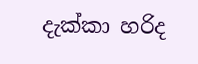දැක්කා හරිද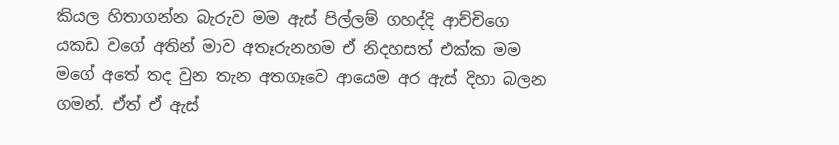කියල හිතාගන්න බැරුව මම ඇස් පිල්ලම් ගහද්දි ආච්චිගෙ යකඩ වගේ අතින් මාව අතෑරුනහම ඒ නිදහසත් එක්ක මම මගේ අතේ තද වුන තැන අතගෑවෙ ආයෙම අර ඇස් දිහා බලන ගමන්. ඒත් ඒ ඇස්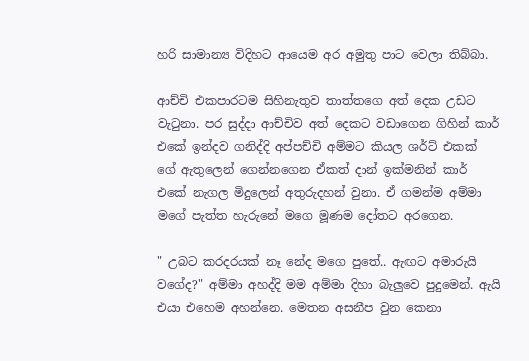හරි සාමාන්‍ය විදිහට ආයෙම අර අමුතු පාට වෙලා තිබ්බා.

ආච්චි එකපාරටම සිහිනැතුව තාත්තගෙ අත් දෙක උඩට වැටුනා. පර සුද්දා ආච්චිව අත් දෙකට වඩාගෙන ගිහින් කාර් එකේ ඉන්දව ගනිද්දි අප්පච්චි අම්මට කියල ශර්ට් එකක් ගේ ඇතුලෙන් ගෙන්නගෙන ඒකත් දාන් ඉක්මනින් කාර් එකේ නැගල මිදුලෙන් අතුරුදහන් වුනා. ඒ ගමන්ම අම්මා මගේ පැත්ත හැරුනේ මගෙ මූණම දෝතට අරගෙන.

" උබට කරදරයක් නෑ නේද මගෙ පුතේ.. ඇඟට අමාරුයි වගේද?" අම්මා අහද්දි මම අම්මා දිහා බැලුවෙ පුදුමෙන්. ඇයි එයා එහෙම අහන්නෙ. මෙතන අසනීප වුන කෙනා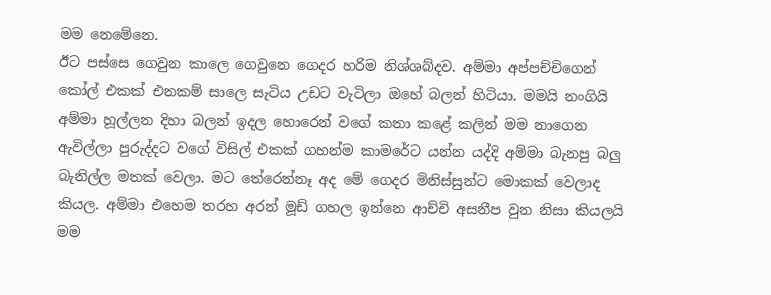මම නෙමේනෙ.
ඊට පස්සෙ ගෙවුන කාලෙ ගෙවුනෙ ගෙදර හරිම නිශ්ශබ්දව. අම්මා අප්පච්චිගෙන් කෝල් එකක් එනකම් සාලෙ සැටිය උඩට වැටිලා ඔහේ බලන් හිටියා. මමයි නංගියි අම්මා හූල්ලන දිහා බලන් ඉදල හොරෙන් වගේ කතා කළේ කලින් මම නාගෙන ඇවිල්ලා පුරුද්දට වගේ විසිල් එකක් ගහන්ම කාමරේට යන්න යද්දි අම්මා බැනපු බලු බැනිල්ල මතක් වෙලා. මට තේරෙන්නෑ අද මේ ගෙදර මිනිස්සුන්ට මොකක් වෙලාද කියල. අම්මා එහෙම තරහ අරන් මූඩ් ගහල ඉන්නෙ ආච්චි අසනීප වුන නිසා කියලයි මම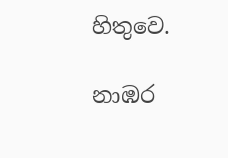හිතුවෙ.

නාඹර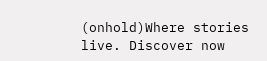(onhold)Where stories live. Discover now